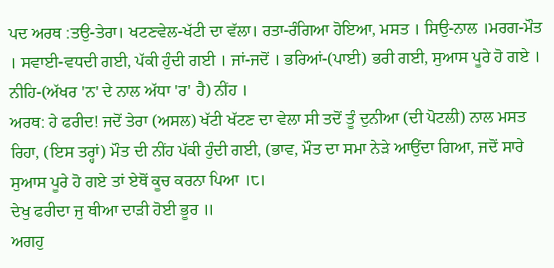ਪਦ ਅਰਥ :ਤਉ-ਤੇਰਾ। ਖਟਣਵੇਲ-ਖੱਟੀ ਦਾ ਵੱਲਾ। ਰਤਾ-ਰੰਗਿਆ ਹੋਇਆ, ਮਸਤ । ਸਿਉ-ਨਾਲ ।ਮਰਗ-ਮੌਤ । ਸਵਾਈ-ਵਧਦੀ ਗਈ, ਪੱਕੀ ਹੁੰਦੀ ਗਈ । ਜਾਂ-ਜਦੋਂ । ਭਰਿਆਂ-(ਪਾਈ) ਭਰੀ ਗਈ, ਸੁਆਸ ਪੂਰੇ ਹੋ ਗਏ । ਨੀਹਿ-(ਅੱਖਰ 'ਨ' ਦੇ ਨਾਲ ਅੱਧਾ 'ਰ' ਹੈ) ਨੀਂਹ ।
ਅਰਥ: ਹੇ ਫਰੀਦ! ਜਦੋਂ ਤੇਰਾ (ਅਸਲ) ਖੱਟੀ ਖੱਟਣ ਦਾ ਵੇਲਾ ਸੀ ਤਦੋਂ ਤੂੰ ਦੁਨੀਆ (ਦੀ ਪੋਟਲੀ) ਨਾਲ ਮਸਤ ਰਿਹਾ, (ਇਸ ਤਰ੍ਹਾਂ) ਮੌਤ ਦੀ ਨੀਂਹ ਪੱਕੀ ਹੁੰਦੀ ਗਈ, (ਭਾਵ, ਮੌਤ ਦਾ ਸਮਾ ਨੇੜੇ ਆਉਂਦਾ ਗਿਆ, ਜਦੋਂ ਸਾਰੇ ਸੁਆਸ ਪੂਰੇ ਹੋ ਗਏ ਤਾਂ ਏਥੋਂ ਕੂਚ ਕਰਨਾ ਪਿਆ ।੮।
ਦੇਖੁ ਫਰੀਦਾ ਜੁ ਥੀਆ ਦਾੜੀ ਹੋਈ ਭੂਰ ॥
ਅਗਹੁ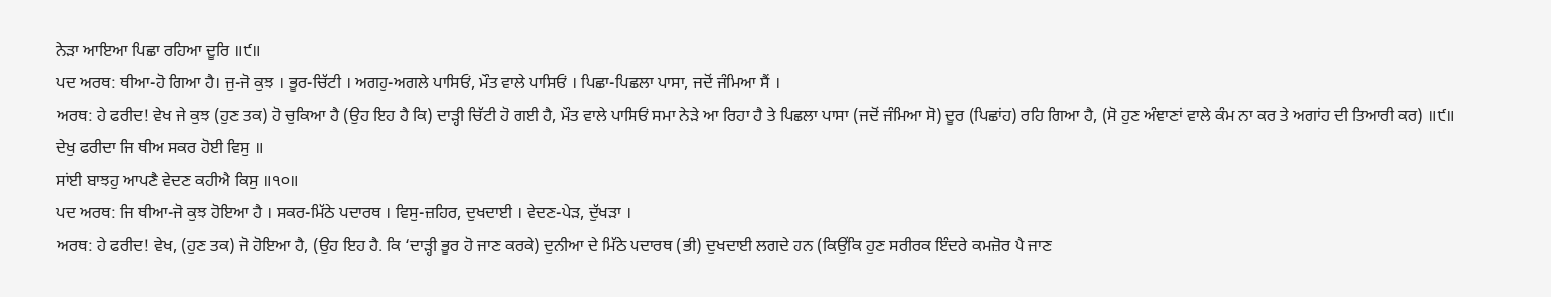ਨੇੜਾ ਆਇਆ ਪਿਛਾ ਰਹਿਆ ਦੂਰਿ ॥੯॥
ਪਦ ਅਰਥ: ਥੀਆ-ਹੋ ਗਿਆ ਹੈ। ਜੁ-ਜੋ ਕੁਝ । ਭੂਰ-ਚਿੱਟੀ । ਅਗਹੁ-ਅਗਲੇ ਪਾਸਿਓਂ, ਮੌਤ ਵਾਲੇ ਪਾਸਿਓਂ । ਪਿਛਾ-ਪਿਛਲਾ ਪਾਸਾ, ਜਦੋਂ ਜੰਮਿਆ ਸੈਂ ।
ਅਰਥ: ਹੇ ਫਰੀਦ! ਵੇਖ ਜੇ ਕੁਝ (ਹੁਣ ਤਕ) ਹੋ ਚੁਕਿਆ ਹੈ (ਉਹ ਇਹ ਹੈ ਕਿ) ਦਾੜ੍ਹੀ ਚਿੱਟੀ ਹੋ ਗਈ ਹੈ, ਮੌਤ ਵਾਲੇ ਪਾਸਿਓਂ ਸਮਾ ਨੇੜੇ ਆ ਰਿਹਾ ਹੈ ਤੇ ਪਿਛਲਾ ਪਾਸਾ (ਜਦੋਂ ਜੰਮਿਆ ਸੋ) ਦੂਰ (ਪਿਛਾਂਹ) ਰਹਿ ਗਿਆ ਹੈ, (ਸੋ ਹੁਣ ਅੰਞਾਣਾਂ ਵਾਲੇ ਕੰਮ ਨਾ ਕਰ ਤੇ ਅਗਾਂਹ ਦੀ ਤਿਆਰੀ ਕਰ) ॥੯॥
ਦੇਖੁ ਫਰੀਦਾ ਜਿ ਥੀਅ ਸਕਰ ਹੋਈ ਵਿਸੁ ॥
ਸਾਂਈ ਬਾਝਹੁ ਆਪਣੈ ਵੇਦਣ ਕਹੀਐ ਕਿਸੁ ॥੧੦॥
ਪਦ ਅਰਥ: ਜਿ ਥੀਆ-ਜੋ ਕੁਝ ਹੋਇਆ ਹੈ । ਸਕਰ-ਮਿੱਠੇ ਪਦਾਰਥ । ਵਿਸੁ-ਜ਼ਹਿਰ, ਦੁਖਦਾਈ । ਵੇਦਣ-ਪੇੜ, ਦੁੱਖੜਾ ।
ਅਰਥ: ਹੇ ਫਰੀਦ! ਵੇਖ, (ਹੁਣ ਤਕ) ਜੋ ਹੋਇਆ ਹੈ, (ਉਹ ਇਹ ਹੈ. ਕਿ ‘ਦਾੜ੍ਹੀ ਭੂਰ ਹੋ ਜਾਣ ਕਰਕੇ) ਦੁਨੀਆ ਦੇ ਮਿੱਠੇ ਪਦਾਰਥ (ਭੀ) ਦੁਖਦਾਈ ਲਗਦੇ ਹਨ (ਕਿਉਂਕਿ ਹੁਣ ਸਰੀਰਕ ਇੰਦਰੇ ਕਮਜ਼ੋਰ ਪੈ ਜਾਣ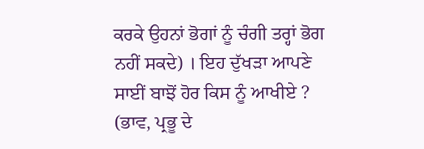ਕਰਕੇ ਉਹਨਾਂ ਭੋਗਾਂ ਨੂੰ ਚੰਗੀ ਤਰ੍ਹਾਂ ਭੋਗ ਨਹੀਂ ਸਕਦੇ) । ਇਹ ਦੁੱਖੜਾ ਆਪਣੇ ਸਾਈਂ ਬਾਝੋਂ ਹੋਰ ਕਿਸ ਨੂੰ ਆਖੀਏ ? (ਭਾਵ, ਪ੍ਰਭੂ ਦੇ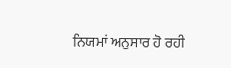ਨਿਯਮਾਂ ਅਨੁਸਾਰ ਹੋ ਰਹੀ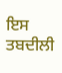ਇਸ ਤਬਦੀਲੀ